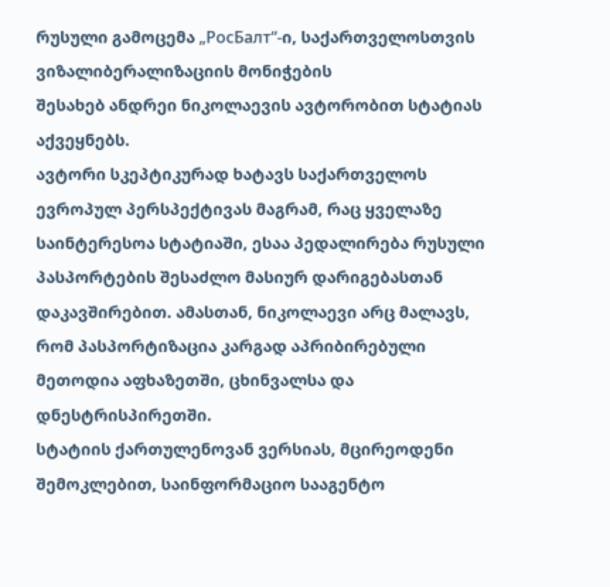რუსული გამოცემა „РосБалт“-ი, საქართველოსთვის ვიზალიბერალიზაციის მონიჭების
შესახებ ანდრეი ნიკოლაევის ავტორობით სტატიას აქვეყნებს.
ავტორი სკეპტიკურად ხატავს საქართველოს ევროპულ პერსპექტივას მაგრამ, რაც ყველაზე საინტერესოა სტატიაში, ესაა პედალირება რუსული პასპორტების შესაძლო მასიურ დარიგებასთან დაკავშირებით. ამასთან, ნიკოლაევი არც მალავს, რომ პასპორტიზაცია კარგად აპრიბირებული მეთოდია აფხაზეთში, ცხინვალსა და დნესტრისპირეთში.
სტატიის ქართულენოვან ვერსიას, მცირეოდენი შემოკლებით, საინფორმაციო სააგენტო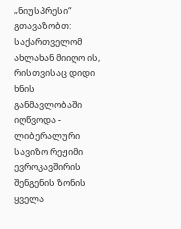„ნიუსპრესი“ გთავაზობთ:
საქართველომ ახლახან მიიღო ის, რისთვისაც დიდი ხნის განმავლობაში იღწვოდა - ლიბერალური სავიზო რეჟიმი ევროკავშირის შენგენის ზონის ყველა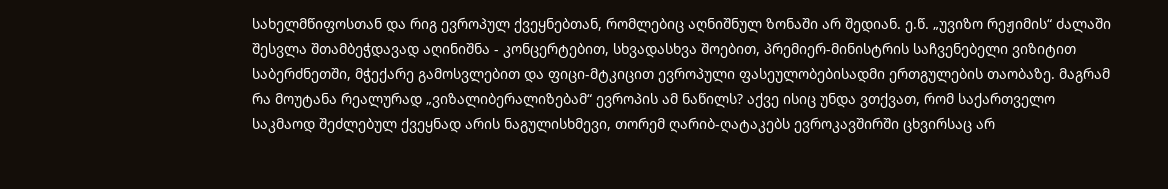სახელმწიფოსთან და რიგ ევროპულ ქვეყნებთან, რომლებიც აღნიშნულ ზონაში არ შედიან. ე.წ. „უვიზო რეჟიმის“ ძალაში შესვლა შთამბეჭდავად აღინიშნა - კონცერტებით, სხვადასხვა შოებით, პრემიერ-მინისტრის საჩვენებელი ვიზიტით საბერძნეთში, მჭექარე გამოსვლებით და ფიცი-მტკიცით ევროპული ფასეულობებისადმი ერთგულების თაობაზე. მაგრამ რა მოუტანა რეალურად „ვიზალიბერალიზებამ“ ევროპის ამ ნაწილს? აქვე ისიც უნდა ვთქვათ, რომ საქართველო საკმაოდ შეძლებულ ქვეყნად არის ნაგულისხმევი, თორემ ღარიბ-ღატაკებს ევროკავშირში ცხვირსაც არ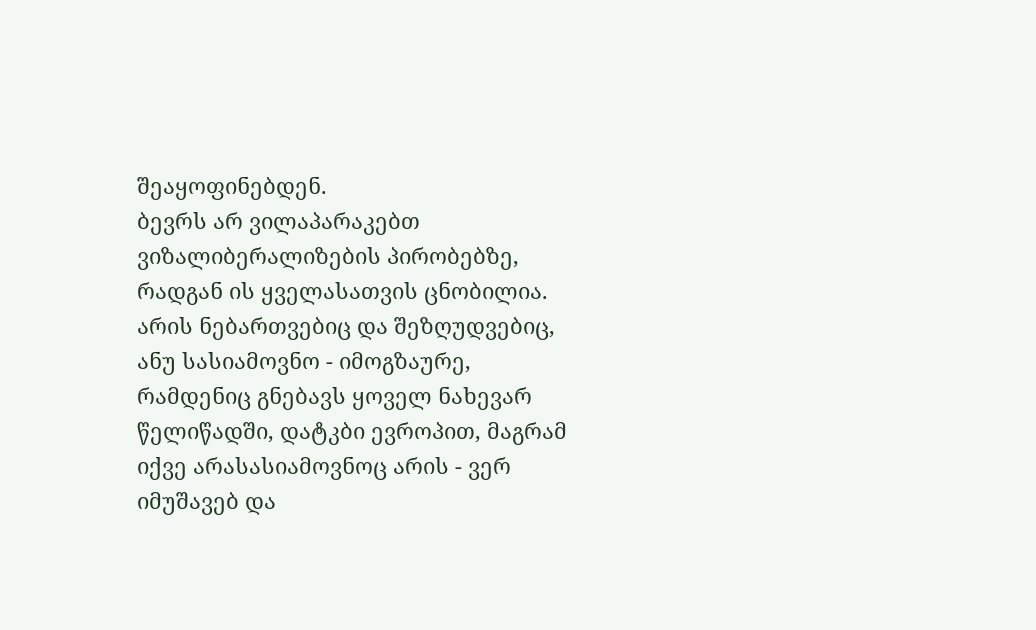შეაყოფინებდენ.
ბევრს არ ვილაპარაკებთ ვიზალიბერალიზების პირობებზე, რადგან ის ყველასათვის ცნობილია. არის ნებართვებიც და შეზღუდვებიც, ანუ სასიამოვნო - იმოგზაურე, რამდენიც გნებავს ყოველ ნახევარ წელიწადში, დატკბი ევროპით, მაგრამ იქვე არასასიამოვნოც არის - ვერ იმუშავებ და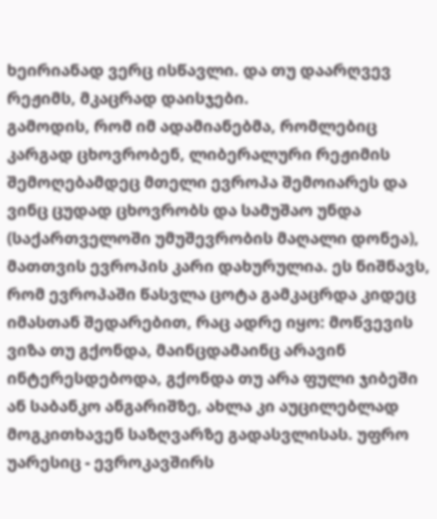ხეირიანად ვერც ისწავლი. და თუ დაარღვევ რეჟიმს, მკაცრად დაისჯები.
გამოდის, რომ იმ ადამიანებმა, რომლებიც კარგად ცხოვრობენ, ლიბერალური რეჟიმის შემოღებამდეც მთელი ევროპა შემოიარეს და ვინც ცუდად ცხოვრობს და სამუშაო უნდა (საქართველოში უმუშევრობის მაღალი დონეა), მათთვის ევროპის კარი დახურულია. ეს ნიშნავს, რომ ევროპაში წასვლა ცოტა გამკაცრდა კიდეც იმასთან შედარებით, რაც ადრე იყო: მოწვევის ვიზა თუ გქონდა, მაინცდამაინც არავინ ინტერესდებოდა, გქონდა თუ არა ფული ჯიბეში ან საბანკო ანგარიშზე, ახლა კი აუცილებლად მოგკითხავენ საზღვარზე გადასვლისას. უფრო უარესიც - ევროკავშირს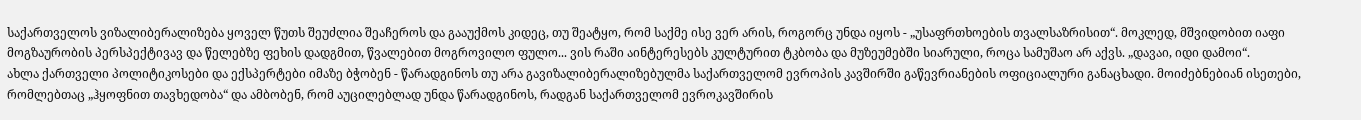საქართველოს ვიზალიბერალიზება ყოველ წუთს შეუძლია შეაჩეროს და გააუქმოს კიდეც, თუ შეატყო, რომ საქმე ისე ვერ არის, როგორც უნდა იყოს - „უსაფრთხოების თვალსაზრისით“. მოკლედ, მშვიდობით იაფი მოგზაურობის პერსპექტივავ და წელებზე ფეხის დადგმით, წვალებით მოგროვილო ფულო... ვის რაში აინტერესებს კულტურით ტკბობა და მუზეუმებში სიარული, როცა სამუშაო არ აქვს. „დავაი, იდი დამოი“.
ახლა ქართველი პოლიტიკოსები და ექსპერტები იმაზე ბჭობენ - წარადგინოს თუ არა გავიზალიბერალიზებულმა საქართველომ ევროპის კავშირში გაწევრიანების ოფიციალური განაცხადი. მოიძებნებიან ისეთები, რომლებთაც „ჰყოფნით თავხედობა“ და ამბობენ, რომ აუცილებლად უნდა წარადგინოს, რადგან საქართველომ ევროკავშირის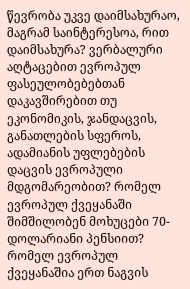წევრობა უკვე დაიმსახურაო, მაგრამ საინტერესოა, რით დაიმსახურა? ვერბალური აღტაცებით ევროპულ ფასეულობებებთან დაკავშირებით თუ ეკონომიკის, ჯანდაცვის, განათლების სფეროს, ადამიანის უფლებების დაცვის ევროპული მდგომარეობით? რომელ ევროპულ ქვეყანაში შიმშილობენ მოხუცები 70-დოლარიანი პენსიით? რომელ ევროპულ ქვეყანაშია ერთ ნაგვის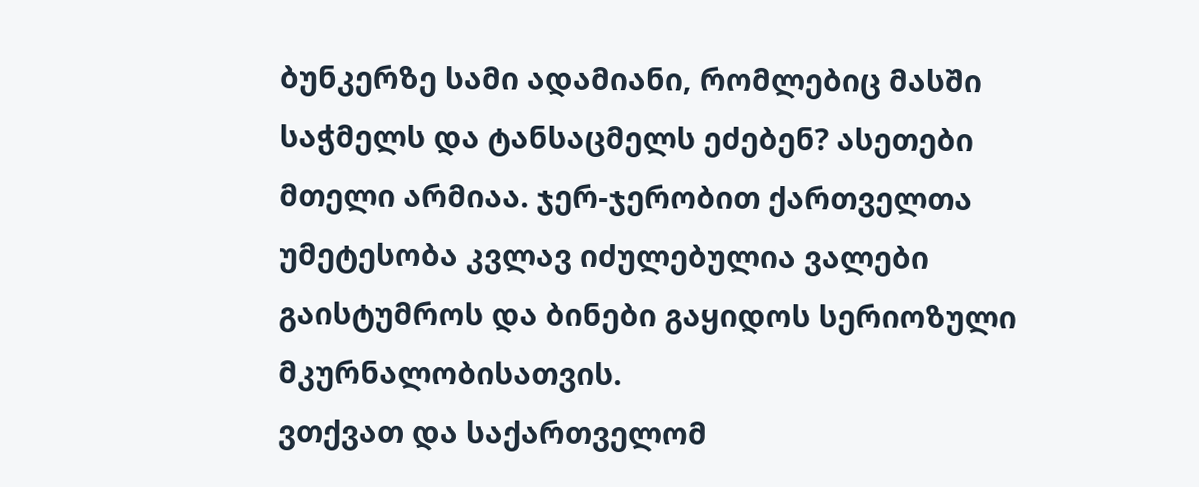ბუნკერზე სამი ადამიანი, რომლებიც მასში საჭმელს და ტანსაცმელს ეძებენ? ასეთები მთელი არმიაა. ჯერ-ჯერობით ქართველთა უმეტესობა კვლავ იძულებულია ვალები გაისტუმროს და ბინები გაყიდოს სერიოზული მკურნალობისათვის.
ვთქვათ და საქართველომ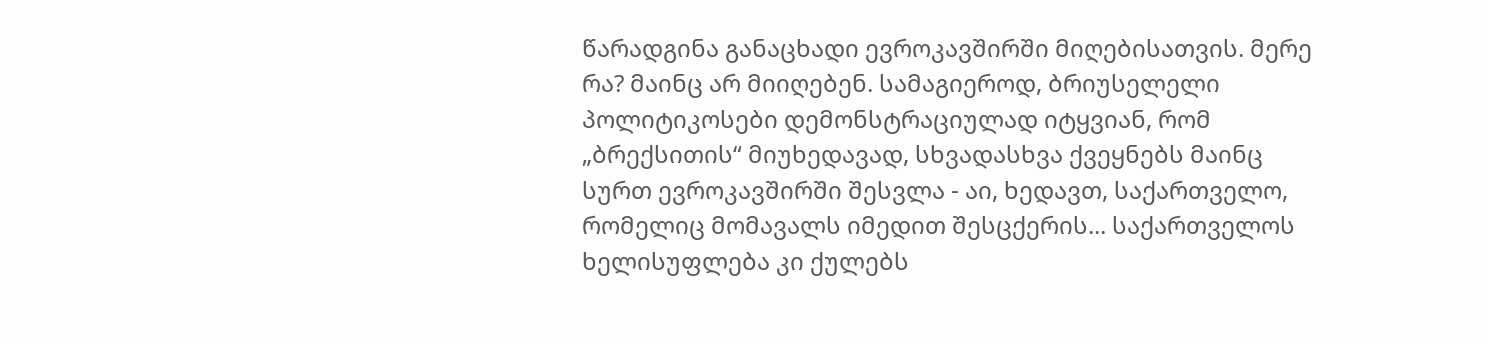წარადგინა განაცხადი ევროკავშირში მიღებისათვის. მერე რა? მაინც არ მიიღებენ. სამაგიეროდ, ბრიუსელელი პოლიტიკოსები დემონსტრაციულად იტყვიან, რომ „ბრექსითის“ მიუხედავად, სხვადასხვა ქვეყნებს მაინც სურთ ევროკავშირში შესვლა - აი, ხედავთ, საქართველო, რომელიც მომავალს იმედით შესცქერის... საქართველოს ხელისუფლება კი ქულებს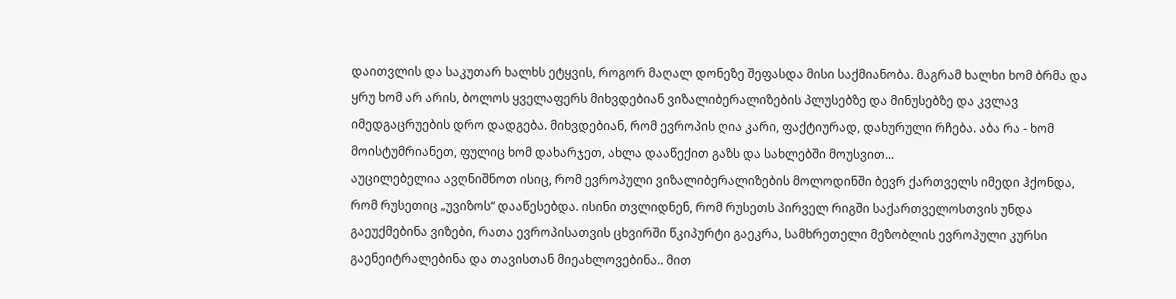დაითვლის და საკუთარ ხალხს ეტყვის, როგორ მაღალ დონეზე შეფასდა მისი საქმიანობა. მაგრამ ხალხი ხომ ბრმა და ყრუ ხომ არ არის, ბოლოს ყველაფერს მიხვდებიან ვიზალიბერალიზების პლუსებზე და მინუსებზე და კვლავ იმედგაცრუების დრო დადგება. მიხვდებიან, რომ ევროპის ღია კარი, ფაქტიურად, დახურული რჩება. აბა რა - ხომ მოისტუმრიანეთ, ფულიც ხომ დახარჯეთ, ახლა დააწექით გაზს და სახლებში მოუსვით...
აუცილებელია ავღნიშნოთ ისიც, რომ ევროპული ვიზალიბერალიზების მოლოდინში ბევრ ქართველს იმედი ჰქონდა, რომ რუსეთიც „უვიზოს“ დააწესებდა. ისინი თვლიდნენ, რომ რუსეთს პირველ რიგში საქართველოსთვის უნდა გაეუქმებინა ვიზები, რათა ევროპისათვის ცხვირში წკიპურტი გაეკრა, სამხრეთელი მეზობლის ევროპული კურსი გაენეიტრალებინა და თავისთან მიეახლოვებინა.. მით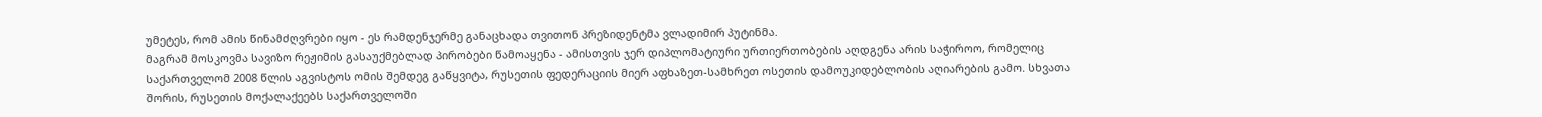უმეტეს, რომ ამის წინამძღვრები იყო - ეს რამდენჯერმე განაცხადა თვითონ პრეზიდენტმა ვლადიმირ პუტინმა.
მაგრამ მოსკოვმა სავიზო რეჟიმის გასაუქმებლად პირობები წამოაყენა - ამისთვის ჯერ დიპლომატიური ურთიერთობების აღდგენა არის საჭიროო, რომელიც საქართველომ 2008 წლის აგვისტოს ომის შემდეგ გაწყვიტა, რუსეთის ფედერაციის მიერ აფხაზეთ-სამხრეთ ოსეთის დამოუკიდებლობის აღიარების გამო. სხვათა შორის, რუსეთის მოქალაქეებს საქართველოში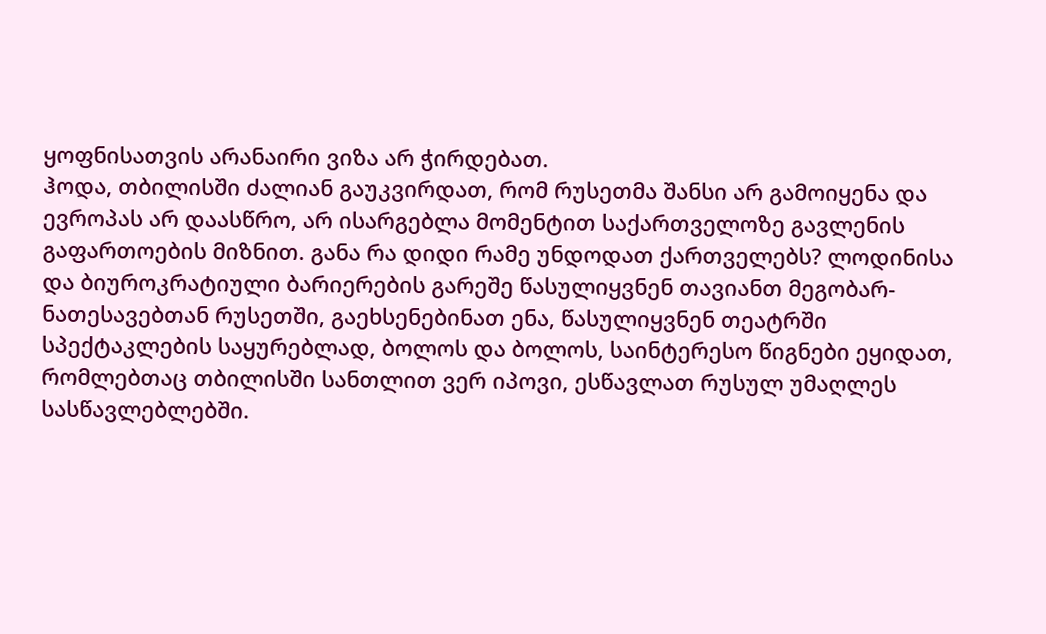ყოფნისათვის არანაირი ვიზა არ ჭირდებათ.
ჰოდა, თბილისში ძალიან გაუკვირდათ, რომ რუსეთმა შანსი არ გამოიყენა და ევროპას არ დაასწრო, არ ისარგებლა მომენტით საქართველოზე გავლენის გაფართოების მიზნით. განა რა დიდი რამე უნდოდათ ქართველებს? ლოდინისა და ბიუროკრატიული ბარიერების გარეშე წასულიყვნენ თავიანთ მეგობარ-ნათესავებთან რუსეთში, გაეხსენებინათ ენა, წასულიყვნენ თეატრში სპექტაკლების საყურებლად, ბოლოს და ბოლოს, საინტერესო წიგნები ეყიდათ, რომლებთაც თბილისში სანთლით ვერ იპოვი, ესწავლათ რუსულ უმაღლეს სასწავლებლებში.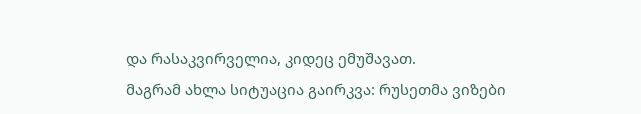და რასაკვირველია, კიდეც ემუშავათ.
მაგრამ ახლა სიტუაცია გაირკვა: რუსეთმა ვიზები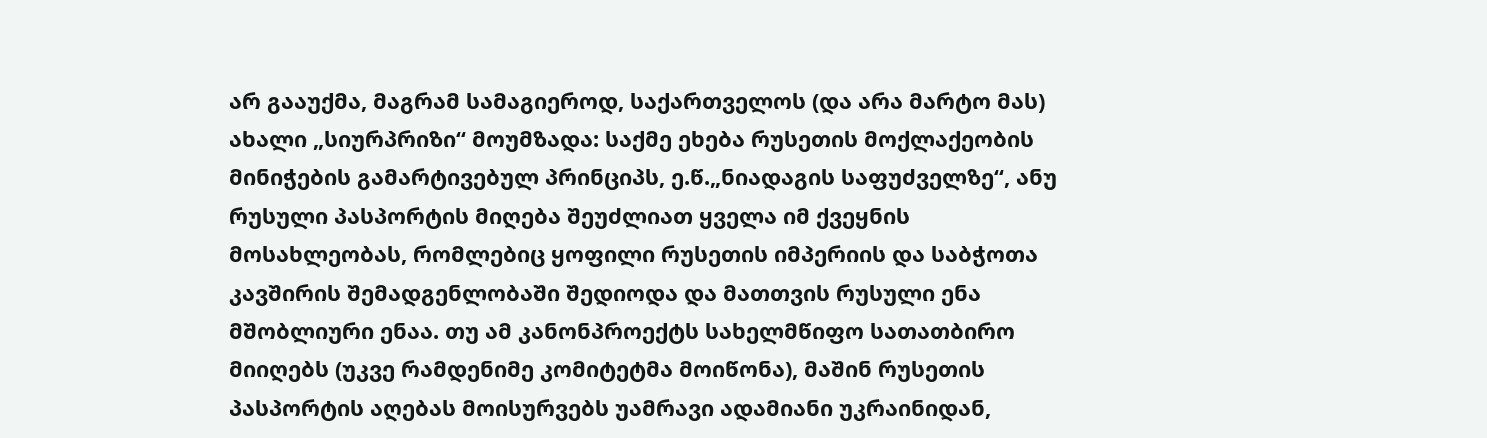არ გააუქმა, მაგრამ სამაგიეროდ, საქართველოს (და არა მარტო მას) ახალი „სიურპრიზი“ მოუმზადა: საქმე ეხება რუსეთის მოქლაქეობის მინიჭების გამარტივებულ პრინციპს, ე.წ.„ნიადაგის საფუძველზე“, ანუ რუსული პასპორტის მიღება შეუძლიათ ყველა იმ ქვეყნის მოსახლეობას, რომლებიც ყოფილი რუსეთის იმპერიის და საბჭოთა კავშირის შემადგენლობაში შედიოდა და მათთვის რუსული ენა მშობლიური ენაა. თუ ამ კანონპროექტს სახელმწიფო სათათბირო მიიღებს (უკვე რამდენიმე კომიტეტმა მოიწონა), მაშინ რუსეთის პასპორტის აღებას მოისურვებს უამრავი ადამიანი უკრაინიდან,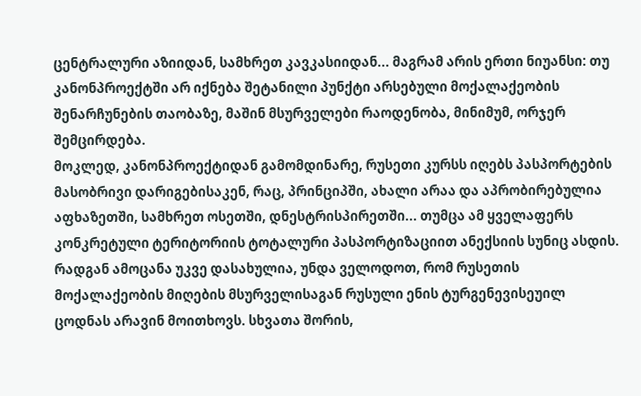ცენტრალური აზიიდან, სამხრეთ კავკასიიდან... მაგრამ არის ერთი ნიუანსი: თუ კანონპროექტში არ იქნება შეტანილი პუნქტი არსებული მოქალაქეობის შენარჩუნების თაობაზე, მაშინ მსურველები რაოდენობა, მინიმუმ, ორჯერ შემცირდება.
მოკლედ, კანონპროექტიდან გამომდინარე, რუსეთი კურსს იღებს პასპორტების მასობრივი დარიგებისაკენ, რაც, პრინციპში, ახალი არაა და აპრობირებულია აფხაზეთში, სამხრეთ ოსეთში, დნესტრისპირეთში... თუმცა ამ ყველაფერს კონკრეტული ტერიტორიის ტოტალური პასპორტიზაციით ანექსიის სუნიც ასდის. რადგან ამოცანა უკვე დასახულია, უნდა ველოდოთ, რომ რუსეთის მოქალაქეობის მიღების მსურველისაგან რუსული ენის ტურგენევისეუილ ცოდნას არავინ მოითხოვს. სხვათა შორის,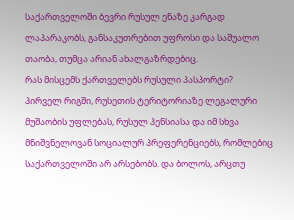საქართველოში ბევრი რუსულ ენაზე კარგად ლაპარაკობს, განსაკუთრებით უფროსი და საშუალო თაობა, თუმცა არიან ახალგაზრდებიც.
რას მისცემს ქართველებს რუსული პასპორტი?
პირველ რიგში, რუსეთის ტერიტორიაზე ლეგალური მუშაობის უფლებას, რუსულ პენსიასა და იმ სხვა მნიშვნელოვან სოციალურ პრეფერენციებს, რომლებიც საქართველოში არ არსებობს. და ბოლოს, არცთუ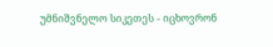უმნიშვნელო სიკეთეს - იცხოვრონ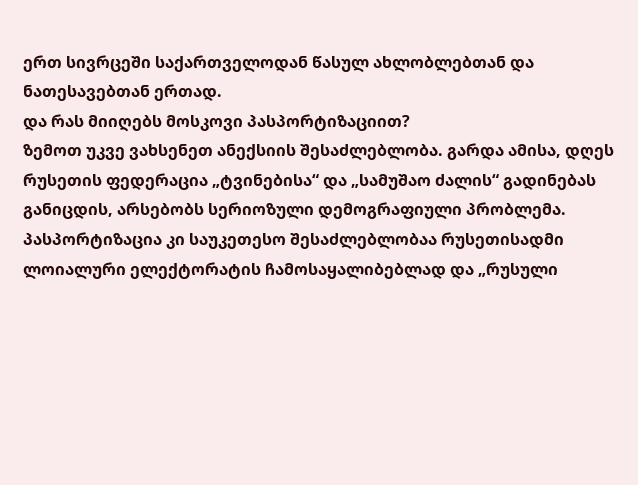ერთ სივრცეში საქართველოდან წასულ ახლობლებთან და ნათესავებთან ერთად.
და რას მიიღებს მოსკოვი პასპორტიზაციით?
ზემოთ უკვე ვახსენეთ ანექსიის შესაძლებლობა. გარდა ამისა, დღეს რუსეთის ფედერაცია „ტვინებისა“ და „სამუშაო ძალის“ გადინებას განიცდის, არსებობს სერიოზული დემოგრაფიული პრობლემა. პასპორტიზაცია კი საუკეთესო შესაძლებლობაა რუსეთისადმი ლოიალური ელექტორატის ჩამოსაყალიბებლად და „რუსული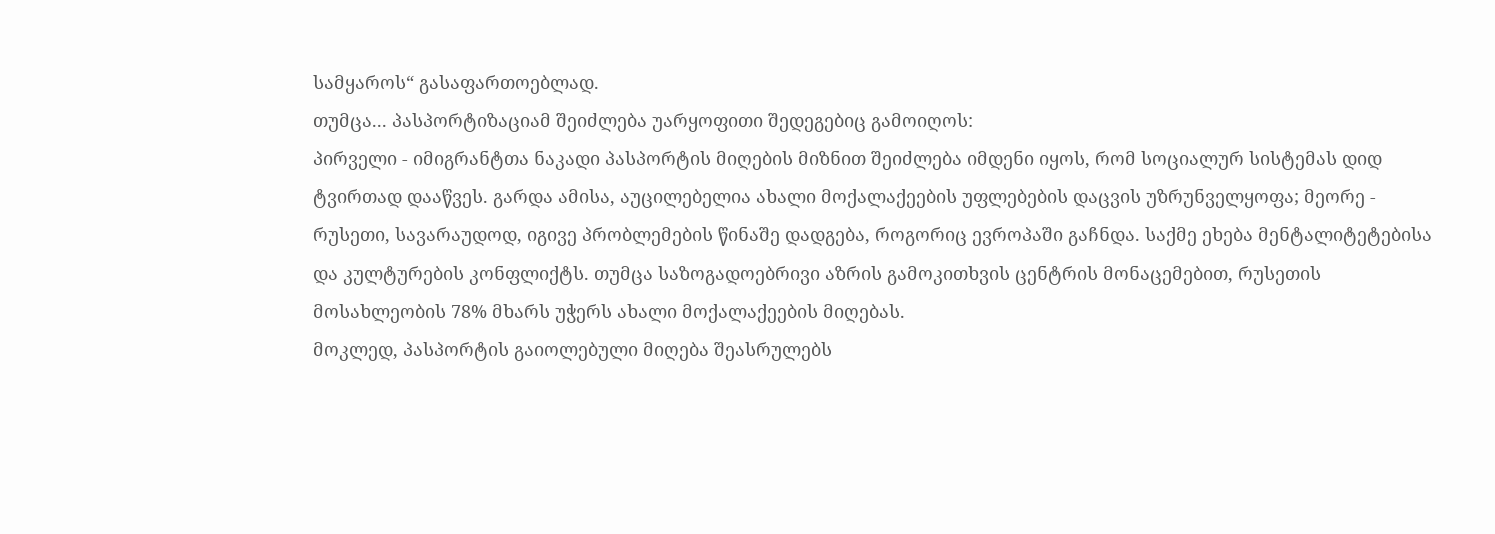სამყაროს“ გასაფართოებლად.
თუმცა... პასპორტიზაციამ შეიძლება უარყოფითი შედეგებიც გამოიღოს:
პირველი - იმიგრანტთა ნაკადი პასპორტის მიღების მიზნით შეიძლება იმდენი იყოს, რომ სოციალურ სისტემას დიდ ტვირთად დააწვეს. გარდა ამისა, აუცილებელია ახალი მოქალაქეების უფლებების დაცვის უზრუნველყოფა; მეორე - რუსეთი, სავარაუდოდ, იგივე პრობლემების წინაშე დადგება, როგორიც ევროპაში გაჩნდა. საქმე ეხება მენტალიტეტებისა და კულტურების კონფლიქტს. თუმცა საზოგადოებრივი აზრის გამოკითხვის ცენტრის მონაცემებით, რუსეთის მოსახლეობის 78% მხარს უჭერს ახალი მოქალაქეების მიღებას.
მოკლედ, პასპორტის გაიოლებული მიღება შეასრულებს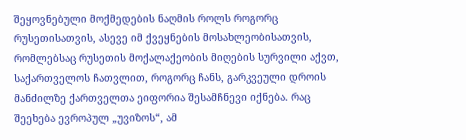შეყოვნებული მოქმედების ნაღმის როლს როგორც რუსეთისათვის, ასევე იმ ქვეყნების მოსახლეობისათვის, რომლებსაც რუსეთის მოქალაქეობის მიღების სურვილი აქვთ, საქართველოს ჩათვლით, როგორც ჩანს, გარკვეული დროის მანძილზე ქართველთა ეიფორია შესამჩნევი იქნება. რაც შეეხება ევროპულ „უვიზოს“, ამ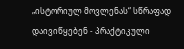„ისტორიულ მოვლენას“ სწრაფად დაივიწყებენ - პრაქტიკული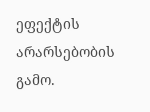ეფექტის არარსებობის გამო.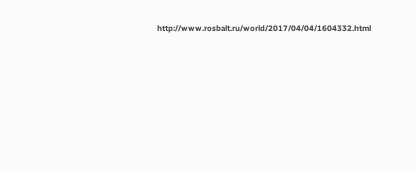http://www.rosbalt.ru/world/2017/04/04/1604332.html